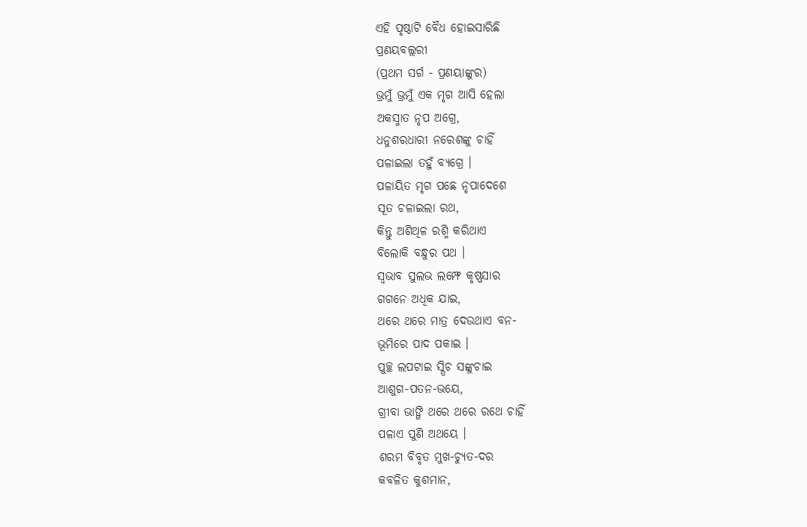ଏହି ପୃଷ୍ଠାଟି ବୈଧ ହୋଇସାରିଛି
ପ୍ରଣୟବଲ୍ଲରୀ
(ପ୍ରଥମ ସର୍ଗ - ପ୍ରଣୟାଙ୍କୁର)
ଭ୍ରମୁଁ ଭ୍ରମୁଁ ଏକ ମୃଗ ଆସି ହେଲା
ଅକସ୍ମାତ ନୃପ ଅଗ୍ରେ,
ଧନୁଶରଧାରୀ ନରେଶଙ୍କୁ ଚାହିଁ
ପଳାଇଲା ତହୁଁ ବ୍ୟଗ୍ରେ ।
ପଳାୟିତ ମୃଗ ପଛେ ନୃପାଦେଶେ
ସୂତ ଚଳାଇଲା ରଥ,
କିନ୍ତୁ ଅଶିଥିଳ ରଶ୍ମି କରିଥାଏ
ବିଲୋକି ବନ୍ଧୁର ପଥ ।
ସ୍ୱଭାବ ସୁଲଭ ଲମ୍ଫେ କୃଷ୍ଣସାର
ଗଗନେ ଅଧିକ ଯାଇ,
ଥରେ ଥରେ ମାତ୍ର ଦେଉଥାଏ ବନ-
ଭୂମିରେ ପାଦ ପକାଇ ।
ପୁଚ୍ଛ ଲପଟାଇ ସ୍ପିଚ ସଙ୍କୁଚାଇ
ଆଶୁଗ-ପତନ-ଭୟେ,
ଗ୍ରୀବା ଭାଙ୍ଗି ଥରେ ଥରେ ରଥେ ଚାହିଁ
ପଳାଏ ପୁଣି ଅଥୟେ ।
ଶରମ ବିବୃତ ମୁଖ-ଚ୍ୟୁତ-ଦର
କବଳିତ କୁଶମାନ,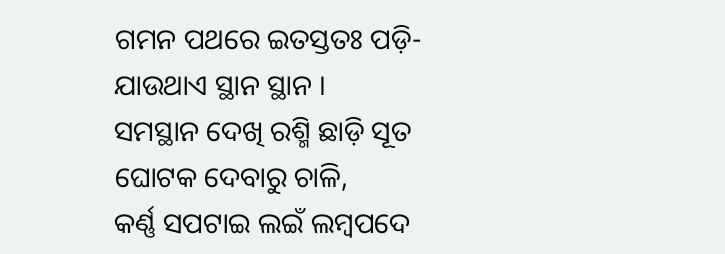ଗମନ ପଥରେ ଇତସ୍ତତଃ ପଡ଼ି-
ଯାଉଥାଏ ସ୍ଥାନ ସ୍ଥାନ ।
ସମସ୍ଥାନ ଦେଖି ରଶ୍ମି ଛାଡ଼ି ସୂତ
ଘୋଟକ ଦେବାରୁ ଚାଳି,
କର୍ଣ୍ଣ ସପଟାଇ ଲଇଁ ଲମ୍ବପଦେ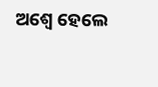ଅଶ୍ୱେ ହେଲେ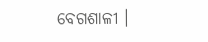ବେଗଶାଳୀ ।